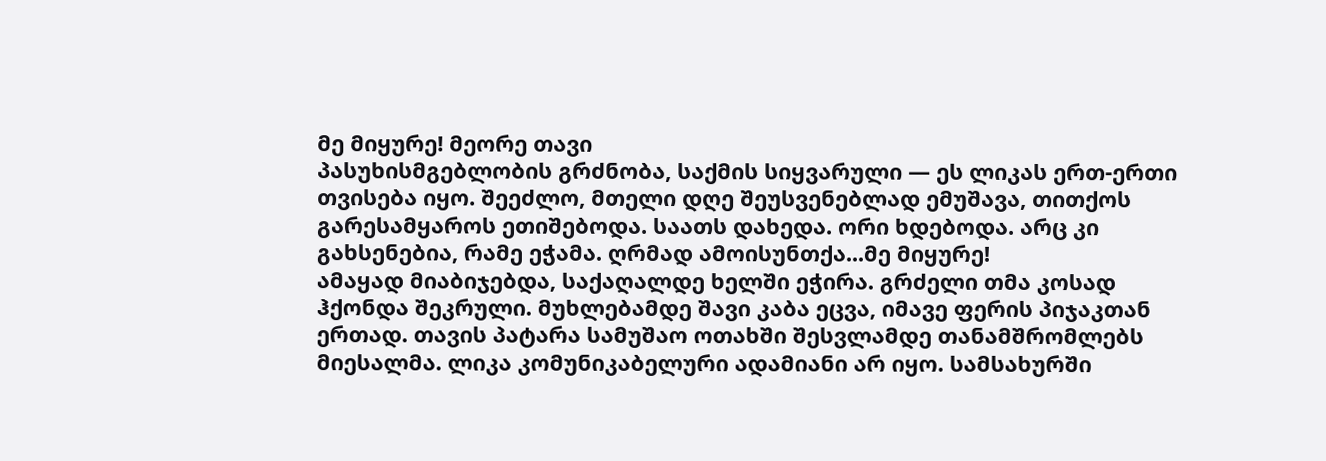მე მიყურე! მეორე თავი
პასუხისმგებლობის გრძნობა, საქმის სიყვარული — ეს ლიკას ერთ-ერთი თვისება იყო. შეეძლო, მთელი დღე შეუსვენებლად ემუშავა, თითქოს გარესამყაროს ეთიშებოდა. საათს დახედა. ორი ხდებოდა. არც კი გახსენებია, რამე ეჭამა. ღრმად ამოისუნთქა...მე მიყურე!
ამაყად მიაბიჯებდა, საქაღალდე ხელში ეჭირა. გრძელი თმა კოსად ჰქონდა შეკრული. მუხლებამდე შავი კაბა ეცვა, იმავე ფერის პიჯაკთან ერთად. თავის პატარა სამუშაო ოთახში შესვლამდე თანამშრომლებს მიესალმა. ლიკა კომუნიკაბელური ადამიანი არ იყო. სამსახურში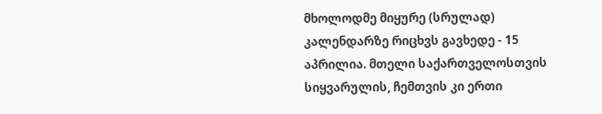მხოლოდმე მიყურე (სრულად)
კალენდარზე რიცხვს გავხედე - 15 აპრილია. მთელი საქართველოსთვის სიყვარულის, ჩემთვის კი ერთი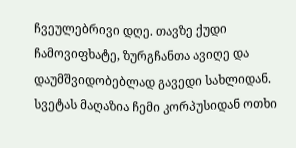ჩვეულებრივი დღე. თავზე ქუდი ჩამოვიფხატე, ზურგჩანთა ავიღე და დაუმშვიდობებლად გავედი სახლიდან. სვეტას მაღაზია ჩემი კორპუსიდან ოთხი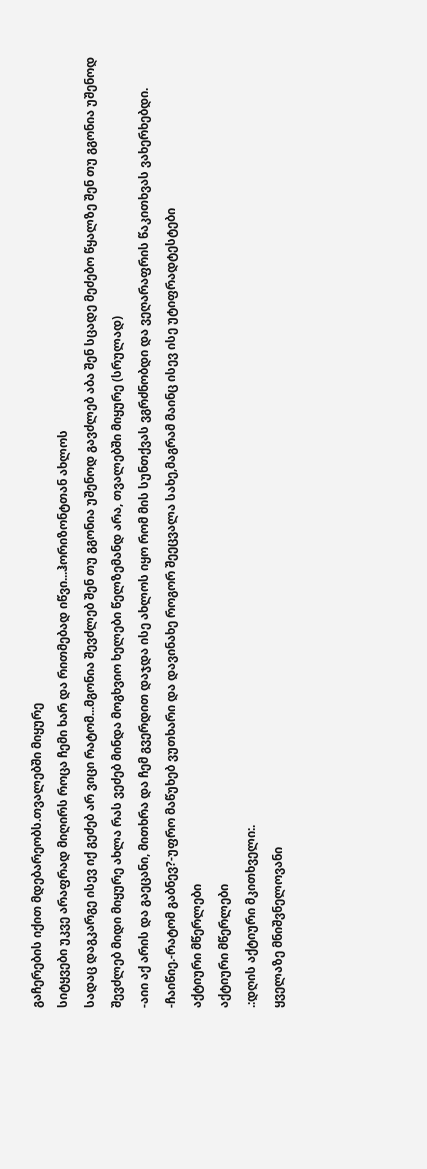გაჩერების იქით მდებარეობს.თვალებში მიყურე
სიტყვები უკვე არაფრად მიღირს როცა ჩემი ხარ და რითმებად იწვი...ჰორიზონტთან ახლოს
სადაც დაგკარგე ისევ იქ გეძებ არ ვიცი რატომ...მგონია შევძლებ შენ თუ გგონია უშენოდ გავძლებ აბა შენ სცადე მეძებო წყალზე შენ თუ გგონია უშენოდ შევძლებ მიდი მიყურე ახლა რას ვეძებ მინდა მოგხვიო ხელები წელზემანდ არა, თვალებში მიყურე (სრულად)
-აიი აქ არის და გაეცანი, მითხრა და ჩემ გვერდით დაჯდა ისე ახლოს იყო რომ მის სუნთქვას ვგრძნობდი და ვეღარაფრის წაკითხვას ვახერხებდი. -ჩაიწიე.-რატომ გაბნევ?-უფრო მაწუხებ ვუთხარი და დავინახე როგორ შეეცვალა სახე,მაგრამ მაინც ისევ ისე უტიფრადტესტები
აქტიური მწერლები
აქტიური მწერლები
.:დღის აქტიური მკითხველი:.
ყველაზე მნიშვნელოვანი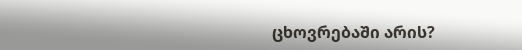ცხოვრებაში არის?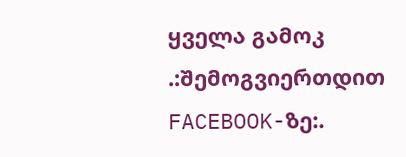ყველა გამოკ
.:შემოგვიერთდით FACEBOOK-ზე:.